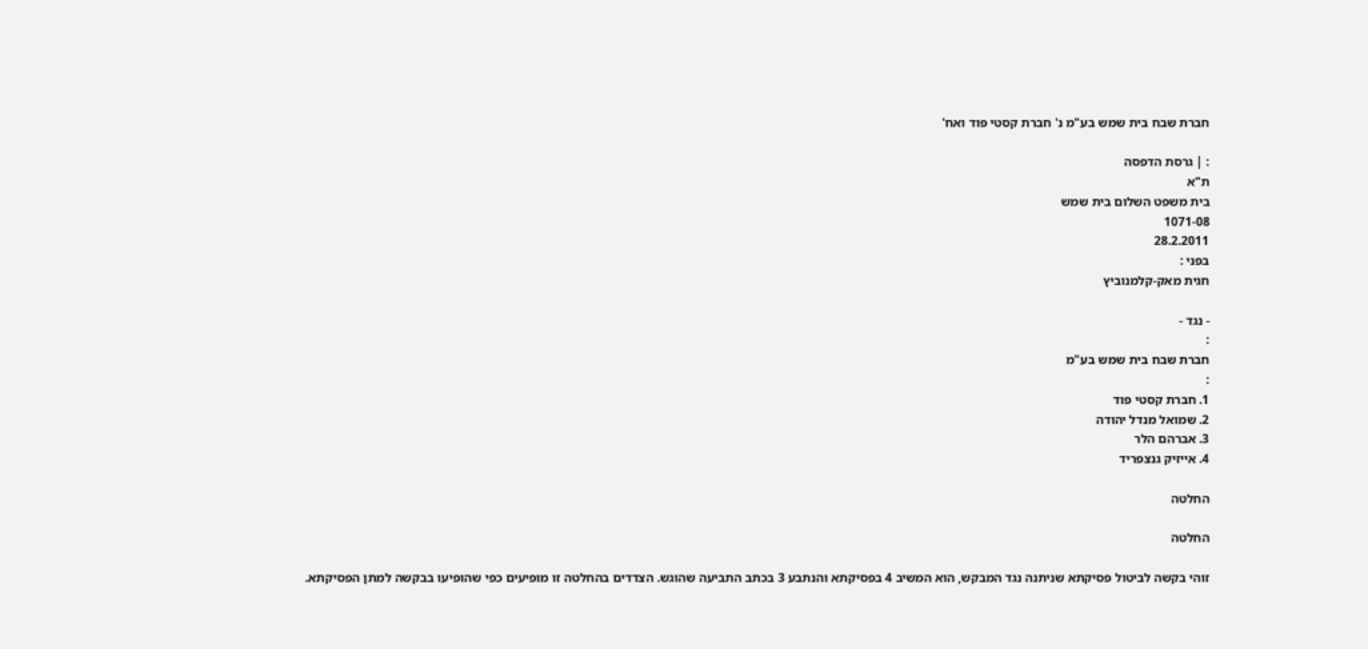חברת שבח בית שמש בע"מ נ' חברת קסטי פוד ואח'

: | גרסת הדפסה
ת"א
בית משפט השלום בית שמש
1071-08
28.2.2011
בפני :
חגית מאק-קלמנוביץ

- נגד -
:
חברת שבח בית שמש בע"מ
:
1. חברת קסטי פוד
2. שמואל מנדל יהודה
3. אברהם הלר
4. אייזיק גנצפריד

החלטה

החלטה

זוהי בקשה לביטול פסיקתא שניתנה נגד המבקש, הוא המשיב 4 בפסיקתא והנתבע 3 בכתב התביעה שהוגש. הצדדים בהחלטה זו מופיעים כפי שהופיעו בבקשה למתן הפסיקתא.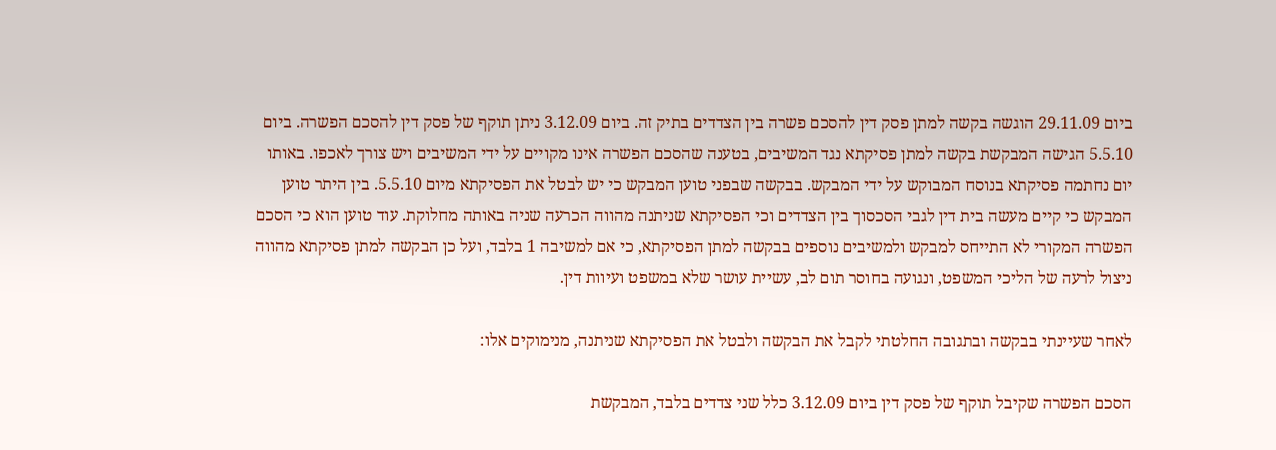ביום 29.11.09 הוגשה בקשה למתן פסק דין להסכם פשרה בין הצדדים בתיק זה. ביום 3.12.09 ניתן תוקף של פסק דין להסכם הפשרה. ביום 5.5.10 הגישה המבקשת בקשה למתן פסיקתא נגד המשיבים, בטענה שהסכם הפשרה אינו מקויים על ידי המשיבים ויש צורך לאכפו. באותו יום נחתמה פסיקתא בנוסח המבוקש על ידי המבקש. בבקשה שבפני טוען המבקש כי יש לבטל את הפסיקתא מיום 5.5.10. בין היתר טוען המבקש כי קיים מעשה בית דין לגבי הסכסוך בין הצדדים וכי הפסיקתא שניתנה מהווה הכרעה שניה באותה מחלוקת. עוד טוען הוא כי הסכם הפשרה המקורי לא התייחס למבקש ולמשיבים נוספים בבקשה למתן הפסיקתא, כי אם למשיבה 1 בלבד, ועל כן הבקשה למתן פסיקתא מהווה ניצול לרעה של הליכי המשפט, ונגועה בחוסר תום לב, עשיית עושר שלא במשפט ועיוות דין.

לאחר שעיינתי בבקשה ובתגובה החלטתי לקבל את הבקשה ולבטל את הפסיקתא שניתנה, מנימוקים אלו:

הסכם הפשרה שקיבל תוקף של פסק דין ביום 3.12.09 כלל שני צדדים בלבד, המבקשת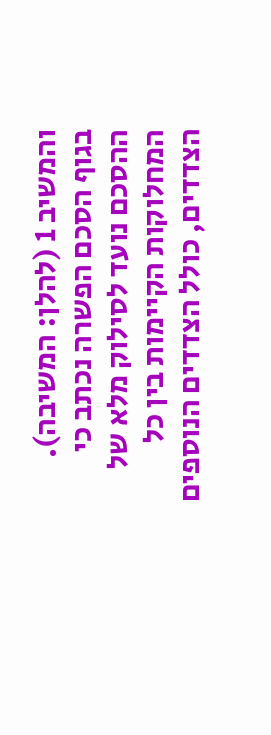והמשיב 1 (להלן: המשיבה). בגוף הסכם הפשרה נכתב כי ההסכם נועד לסילוק מלא של המחלוקות הקיימות בין כל הצדדים, כולל הצדדים הנוספים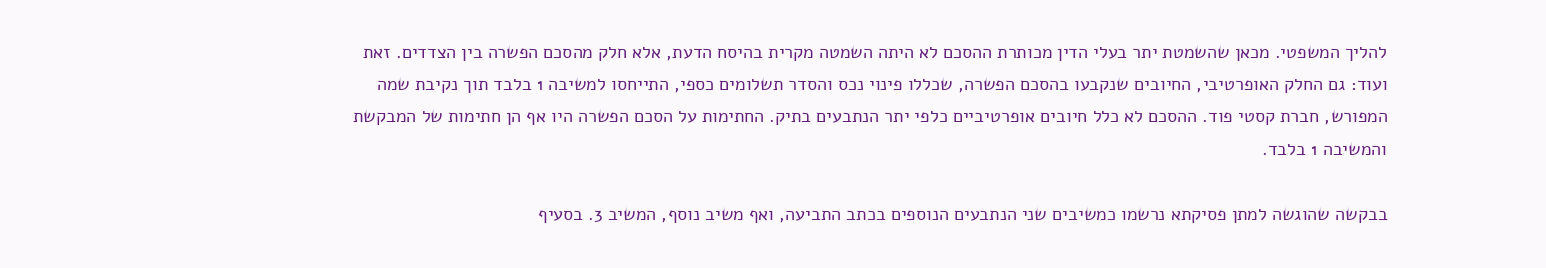להליך המשפטי. מכאן שהשמטת יתר בעלי הדין מכותרת ההסכם לא היתה השמטה מקרית בהיסח הדעת, אלא חלק מהסכם הפשרה בין הצדדים. זאת ועוד: גם החלק האופרטיבי, החיובים שנקבעו בהסכם הפשרה, שכללו פינוי נכס והסדר תשלומים כספי, התייחסו למשיבה 1 בלבד תוך נקיבת שמה המפורש, חברת קסטי פוד. ההסכם לא כלל חיובים אופרטיביים כלפי יתר הנתבעים בתיק. החתימות על הסכם הפשרה היו אף הן חתימות של המבקשת והמשיבה 1 בלבד.

בבקשה שהוגשה למתן פסיקתא נרשמו כמשיבים שני הנתבעים הנוספים בכתב התביעה, ואף משיב נוסף, המשיב 3. בסעיף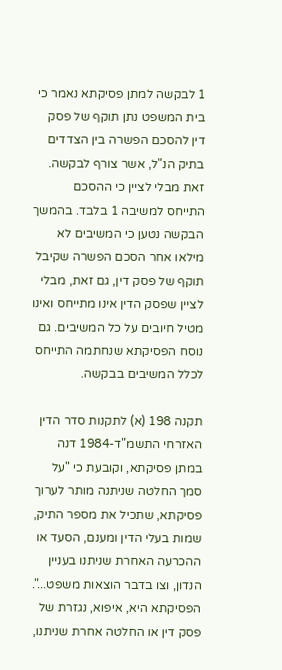1 לבקשה למתן פסיקתא נאמר כי בית המשפט נתן תוקף של פסק דין להסכם הפשרה בין הצדדים בתיק הנ"ל, אשר צורף לבקשה. זאת מבלי לציין כי ההסכם התייחס למשיבה 1 בלבד. בהמשך הבקשה נטען כי המשיבים לא מילאו אחר הסכם הפשרה שקיבל תוקף של פסק דין, גם זאת, מבלי לציין שפסק הדין אינו מתייחס ואינו מטיל חיובים על כל המשיבים. גם נוסח הפסיקתא שנחתמה התייחס לכלל המשיבים בבקשה.

תקנה 198 (א) לתקנות סדר הדין האזרחי התשמ"ד-1984 דנה במתן פסיקתא, וקובעת כי "על סמך החלטה שניתנה מותר לערוך פסיקתא, שתכיל את מספר התיק, שמות בעלי הדין ומענם, הסעד או ההכרעה האחרת שניתנו בעניין הנדון, וצו בדבר הוצאות משפט...". הפסיקתא היא, איפוא, נגזרת של פסק דין או החלטה אחרת שניתנו,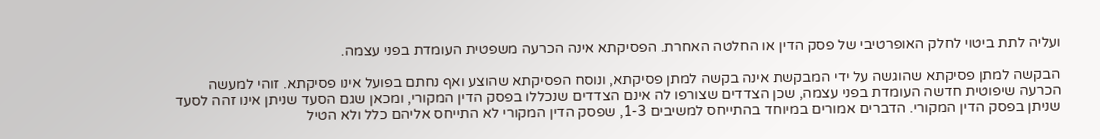ועליה לתת ביטוי לחלק האופרטיבי של פסק הדין או החלטה האחרת. הפסיקתא אינה הכרעה משפטית העומדת בפני עצמה.

הבקשה למתן פסיקתא שהוגשה על ידי המבקשת אינה בקשה למתן פסיקתא, ונוסח הפסיקתא שהוצע ואף נחתם בפועל אינו פסיקתא. זוהי למעשה הכרעה שיפוטית חדשה העומדת בפני עצמה, שכן הצדדים שצורפו לה אינם הצדדים שנכללו בפסק הדין המקורי, ומכאן שגם הסעד שניתן אינו זהה לסעד שניתן בפסק הדין המקורי. הדברים אמורים במיוחד בהתייחס למשיבים 1-3, שפסק הדין המקורי לא התייחס אליהם כלל ולא הטיל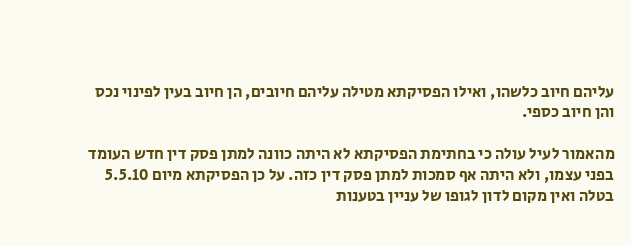עליהם חיוב כלשהו, ואילו הפסיקתא מטילה עליהם חיובים, הן חיוב בעין לפינוי נכס והן חיוב כספי.

מהאמור לעיל עולה כי בחתימת הפסיקתא לא היתה כוונה למתן פסק דין חדש העומד בפני עצמו, ולא היתה אף סמכות למתן פסק דין כזה. על כן הפסיקתא מיום 5.5.10 בטלה ואין מקום לדון לגופו של עניין בטענות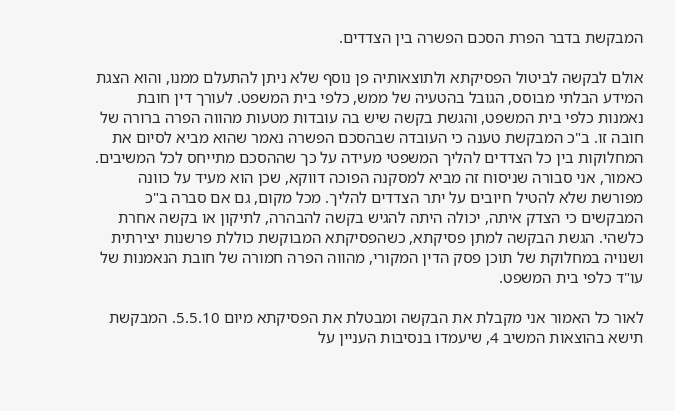המבקשת בדבר הפרת הסכם הפשרה בין הצדדים.

אולם לבקשה לביטול הפסיקתא ולתוצאותיה פן נוסף שלא ניתן להתעלם ממנו, והוא הצגת המידע הבלתי מבוסס, הגובל בהטעיה של ממש, כלפי בית המשפט. לעורך דין חובת נאמנות כלפי בית המשפט, והגשת בקשה שיש בה עובדות מטעות מהווה הפרה ברורה של חובה זו. ב"כ המבקשת טענה כי העובדה שבהסכם הפשרה נאמר שהוא מביא לסיום את המחלוקות בין כל הצדדים להליך המשפטי מעידה על כך שההסכם מתייחס לכל המשיבים. כאמור, אני סבורה שניסוח זה מביא למסקנה הפוכה דווקא, שכן הוא מעיד על כוונה מפורשת שלא להטיל חיובים על יתר הצדדים להליך. מכל מקום, גם אם סברה ב"כ המבקשים כי הצדק איתה, יכולה היתה להגיש בקשה להבהרה, לתיקון או בקשה אחרת כלשהי. הגשת הבקשה למתן פסיקתא, כשהפסיקתא המבוקשת כוללת פרשנות יצירתית ושנויה במחלוקת של תוכן פסק הדין המקורי, מהווה הפרה חמורה של חובת הנאמנות של עו"ד כלפי בית המשפט.

לאור כל האמור אני מקבלת את הבקשה ומבטלת את הפסיקתא מיום 5.5.10. המבקשת תישא בהוצאות המשיב 4, שיעמדו בנסיבות העניין על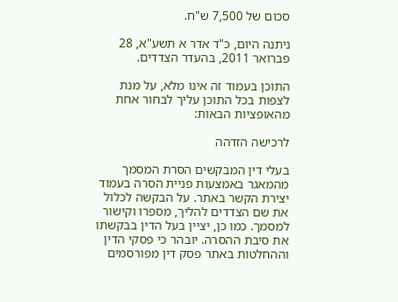סכום של 7,500 ש"ח.

ניתנה היום, כ"ד אדר א תשע"א, 28 פברואר 2011, בהעדר הצדדים.

התוכן בעמוד זה אינו מלא, על מנת לצפות בכל התוכן עליך לבחור אחת מהאופציות הבאות:

לרכישה הזדהה

בעלי דין המבקשים הסרת המסמך מהמאגר באמצעות פניית הסרה בעמוד יצירת הקשר באתר. על הבקשה לכלול את שם הצדדים להליך, מספרו וקישור למסמך. כמו כן, יציין בעל הדין בבקשתו את סיבת ההסרה. יובהר כי פסקי הדין וההחלטות באתר פסק דין מפורסמים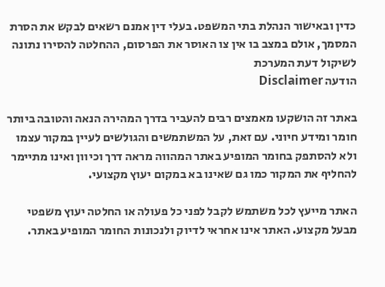כדין ובאישור הנהלת בתי המשפט. בעלי דין אמנם רשאים לבקש את הסרת המסמך, אולם במצב בו אין צו האוסר את הפרסום, ההחלטה להסירו נתונה לשיקול דעת המערכת
הודעה Disclaimer

באתר זה הושקעו מאמצים רבים להעביר בדרך המהירה הנאה והטובה ביותר חומר ומידע חיוני. עם זאת, על המשתמשים והגולשים לעיין במקור עצמו ולא להסתפק בחומר המופיע באתר המהווה מראה דרך וכיוון ואינו מתיימר להחליף את המקור כמו גם שאינו בא במקום יעוץ מקצועי.

האתר מייעץ לכל משתמש לקבל לפני כל פעולה או החלטה יעוץ משפטי מבעל מקצוע. האתר אינו אחראי לדיוק ולנכונות החומר המופיע באתר.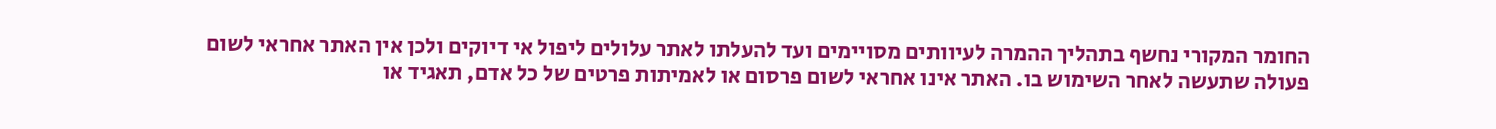החומר המקורי נחשף בתהליך ההמרה לעיוותים מסויימים ועד להעלתו לאתר עלולים ליפול אי דיוקים ולכן אין האתר אחראי לשום פעולה שתעשה לאחר השימוש בו. האתר אינו אחראי לשום פרסום או לאמיתות פרטים של כל אדם, תאגיד או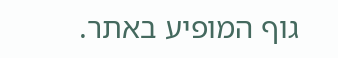גוף המופיע באתר.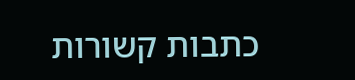כתבות קשורות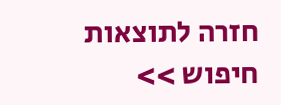חזרה לתוצאות חיפוש >>